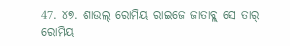47. ୪୭. ଶାଉଲ୍ ରୋମିୟ ରାଇଜେ ଜାତାବ୍ଳ୍ ସେ ତାର୍ ରୋମିୟ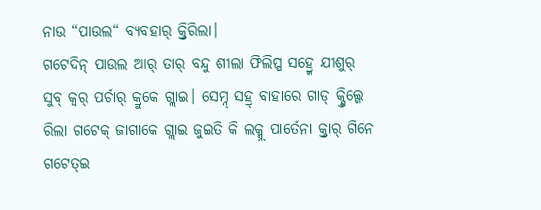ନାଉ “ପାଉଲ“ ବ୍ଯବହାର୍ କ୍ର୍ତିରିଲା।
ଗଟେଦିନ୍ ପାଉଲ ଆର୍ ତାର୍ ବନ୍ଦୁ ଶୀଲା ଫିଲିପ୍ପ ସହ୍ର୍କେ ଯୀଶୁର୍ ସୁବ୍ କ୍ବର୍ ପର୍ଚାର୍ କ୍ରୁକେ ଗ୍ଲାଇ। ସେମ୍ନ୍ ସହ୍ର୍ ବାହାରେ ଗାଡ୍ କ୍ଣ୍ତିଲ୍ଗେ ରିଲା ଗଟେକ୍ ଜାଗାକେ ଗ୍ଲାଇ ଜୁଇତି କି ଲକ୍ମ୍ନ୍ ପାର୍ତେନା କ୍ର୍ତାର୍ ଗିନେ ଗଟେତ୍ଇ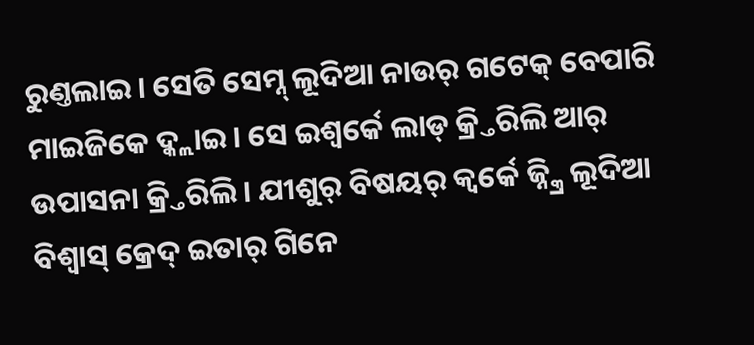ରୁଣ୍ତଲାଇ। ସେତି ସେମ୍ନ୍ ଲୂଦିଆ ନାଉର୍ ଗଟେକ୍ ବେପାରି ମାଇଜିକେ ଦ୍କ୍ଲାଇ। ସେ ଇଶ୍ବର୍କେ ଲାଡ୍ କ୍ର୍ତିରିଲି ଆର୍ ଉପାସନା କ୍ର୍ତିରିଲି। ଯୀଶୁର୍ ବିଷୟର୍ କ୍ବର୍କେ ଜ୍ନ୍କ୍ରି ଲୂଦିଆ ବିଶ୍ବାସ୍ କ୍ରେଦ୍ ଇତାର୍ ଗିନେ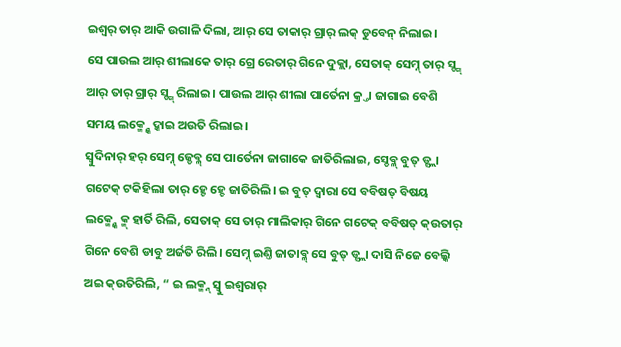ଇଶ୍ବର୍ ତାର୍ ଆକି ଉଗାଳି ଦିଲା, ଆର୍ ସେ ତାକାର୍ ଗ୍ରାର୍ ଲକ୍ ଡୁବେନ୍ ନିଲାଇ।
ସେ ପାଉଲ ଆର୍ ଶୀଲାକେ ତାର୍ ଗ୍ରେ ରେତାର୍ ଗିନେ ଦୁକ୍ଲା, ସେତାକ୍ ସେମ୍ନ୍ ତାର୍ ସ୍ଙ୍ଗ୍ ଆର୍ ତାର୍ ଗ୍ରାର୍ ସ୍ଙ୍ଗ୍ ରିଲାଇ। ପାଉଲ ଆର୍ ଶୀଲା ପାର୍ତେନା କ୍ର୍ତା ଜାଗାଇ ବେଶି ସମୟ ଲକ୍ମ୍ନ୍କେ ଦ୍କାଇ ଅଉତି ରିଲାଇ।
ସ୍ବୁଦିନାର୍ ହର୍ ସେମ୍ନ୍ ଜ୍ଡେବ୍ଳ୍ ସେ ପାର୍ତେନା ଜାଗାକେ ଜାତିରିଲାଇ, ସ୍ଡେବ୍ଳ୍ ବୁତ୍ ଡ୍ସ୍ଲା ଗଟେକ୍ ଟକିହିଲା ତାର୍ ହ୍ଚେ ହ୍ଚେ ଜାତିରିଲି। ଇ ବୁତ୍ ଦ୍ବାରା ସେ ବବିଷତ୍ ବିଷୟ ଲକ୍ମ୍ନ୍କେ କ୍ମ୍ ହାର୍ତି ରିଲି, ସେତାକ୍ ସେ ତାର୍ ମାଲିକାର୍ ଗିନେ ଗଟେକ୍ ବବିଷତ୍ କ୍ଉତାର୍ ଗିନେ ବେଶି ଡାବୁ ଅର୍ଜତି ରିଲି। ସେମ୍ନ୍ ଇଣ୍ତି ଜାତାବ୍ଳ୍ ସେ ବୁତ୍ ଡ୍ସ୍ଲା ଦାସି ନିଜେ ବେଲ୍କି ଅଇ କ୍ଉତିରିଲି, “ ଇ ଲକ୍ମ୍ନ୍ ସ୍ବୁ ଇଶ୍ବରାର୍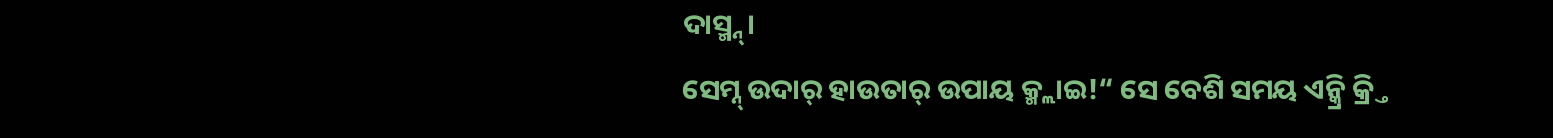ଦାସ୍ମ୍ନ୍।
ସେମ୍ନ୍ ଉଦାର୍ ହାଉତାର୍ ଉପାୟ କ୍ମ୍ଲାଇ!“ ସେ ବେଶି ସମୟ ଏନ୍କ୍ରି କ୍ର୍ତି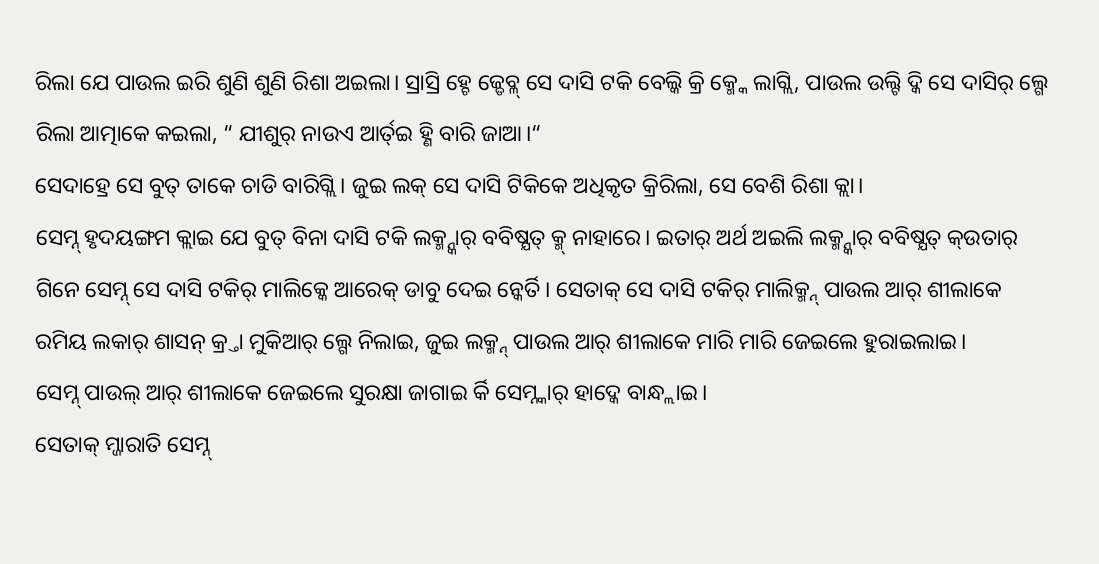ରିଲା ଯେ ପାଉଲ ଇରି ଶୁଣି ଶୁଣି ରିଶା ଅଇଲା। ସ୍ରାସ୍ରି ହ୍ଚେ ଜ୍ଡେବ୍ଳ୍ ସେ ଦାସି ଟକି ବେଲ୍କି କ୍ରି କ୍ମ୍କେ ଲାଗ୍ଲି, ପାଉଲ ଉଲ୍ଟି ଦ୍କି ସେ ଦାସିର୍ ଲ୍ଗେ ରିଲା ଆତ୍ମାକେ କଇଲା, “ ଯୀଶୁର୍ ନାଉଏ ଆର୍ତ୍ଇ ହ୍ଣି ବାରି ଜାଆ।“
ସେଦାହ୍ରେ ସେ ବୁତ୍ ତାକେ ଚାଡି ବାରିଗ୍ଲି। ଜୁଇ ଲକ୍ ସେ ଦାସି ଟିକିକେ ଅଧିକୃତ କ୍ରିରିଲା, ସେ ବେଶି ରିଶା କ୍ଲା।
ସେମ୍ନ୍ ହୃଦୟଙ୍ଗମ କ୍ଲାଇ ଯେ ବୁତ୍ ବିନା ଦାସି ଟକି ଲକ୍ମ୍ନ୍କାର୍ ବବିଷ୍ଯତ୍ କ୍ମ୍ ନାହାରେ। ଇତାର୍ ଅର୍ଥ ଅଇଲି ଲକ୍ମ୍ନ୍କାର୍ ବବିଷ୍ଯତ୍ କ୍ଉତାର୍ ଗିନେ ସେମ୍ନ୍ ସେ ଦାସି ଟକିର୍ ମାଲିକ୍କେ ଆରେକ୍ ଡାବୁ ଦେଇ ନ୍କେର୍ତି। ସେତାକ୍ ସେ ଦାସି ଟକିର୍ ମାଲିକ୍ମ୍ନ୍ ପାଉଲ ଆର୍ ଶୀଲାକେ ରମିୟ ଲକାର୍ ଶାସନ୍ କ୍ର୍ତା ମୁକିଆର୍ ଲ୍ଗେ ନିଲାଇ, ଜୁଇ ଲକ୍ମ୍ନ୍ ପାଉଲ ଆର୍ ଶୀଲାକେ ମାରି ମାରି ଜେଇଲେ ହୁରାଇଲାଇ।
ସେମ୍ନ୍ ପାଉଲ୍ ଆର୍ ଶୀଲାକେ ଜେଇଲେ ସୁରକ୍ଷା ଜାଗାଇ ର୍କି ସେମ୍ନ୍କାର୍ ହାଦ୍କେ ବାନ୍ଧ୍ଲାଇ।
ସେତାକ୍ ମ୍ଜାରାତି ସେମ୍ନ୍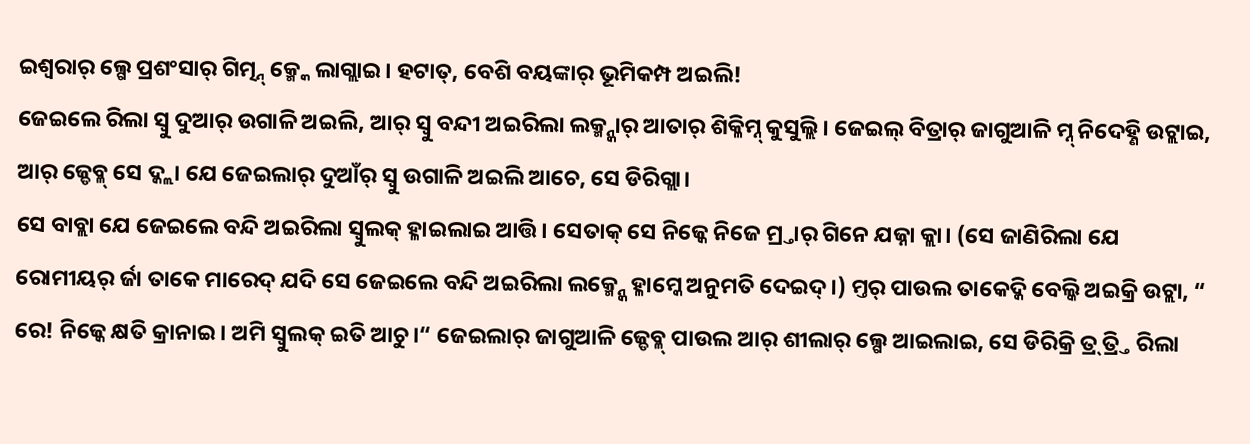ଇଶ୍ବରାର୍ ଲ୍ଗେ ପ୍ରଶଂସାର୍ ଗିତ୍ମ୍ନ୍ କ୍ମ୍କେ ଲାଗ୍ଲାଇ। ହଟାତ୍, ବେଶି ବୟଙ୍କାର୍ ଭୂମିକମ୍ପ ଅଇଲି!
ଜେଇଲେ ରିଲା ସ୍ବୁ ଦୁଆର୍ ଉଗାଳି ଅଇଲି, ଆର୍ ସ୍ବୁ ବନ୍ଦୀ ଅଇରିଲା ଲକ୍ମ୍ନ୍କାର୍ ଆତାର୍ ଶିକ୍ଳିମ୍ନ୍ କୁସୁଲ୍ଲି। ଜେଇଲ୍ ବିତ୍ରାର୍ ଜାଗୁଆଳି ମ୍ନ୍ ନିଦେହ୍ଣି ଉଟ୍ଲାଇ, ଆର୍ ଜ୍ଡେବ୍ଳ୍ ସେ ଦ୍କ୍ଲା ଯେ ଜେଇଲାର୍ ଦୁଆଁର୍ ସ୍ବୁ ଉଗାଳି ଅଇଲି ଆଚେ, ସେ ଡିରିଗ୍ଲା।
ସେ ବାବ୍ଲା ଯେ ଜେଇଲେ ବନ୍ଦି ଅଇରିଲା ସ୍ବୁଲକ୍ ହ୍ଳାଇଲାଇ ଆତ୍ତି। ସେତାକ୍ ସେ ନିଜ୍କେ ନିଜେ ମ୍ର୍ତାର୍ ଗିନେ ଯଜ୍ନା କ୍ଲା। (ସେ ଜାଣିରିଲା ଯେ ରୋମୀୟର୍ ର୍ଜା ତାକେ ମାରେଦ୍ ଯଦି ସେ ଜେଇଲେ ବନ୍ଦି ଅଇରିଲା ଲକ୍ମ୍ନ୍କେ ହ୍ଳାମ୍କେ ଅନୁମତି ଦେଇଦ୍।) ମ୍ତର୍ ପାଉଲ ତାକେଦ୍କି ବେଲ୍କି ଅଇକ୍ରି ଉଟ୍ଲା, “ ରେ! ନିଜ୍କେ କ୍ଷତି କ୍ରାନାଇ। ଅମି ସ୍ବୁଲକ୍ ଇତି ଆଚୁ।“ ଜେଇଲାର୍ ଜାଗୁଆଳି ଜ୍ଡେବ୍ଳ୍ ପାଉଲ ଆର୍ ଶୀଲାର୍ ଲ୍ଗେ ଆଇଲାଇ, ସେ ଡିରିକ୍ରି ତ୍ର୍ ତ୍ର୍ତି ରିଲା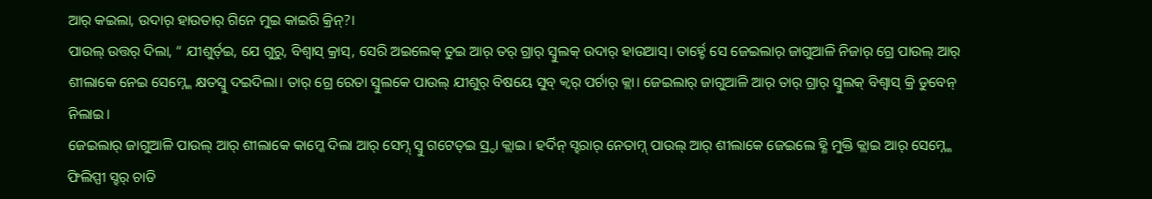ଆର୍ କଇଲା, ଉଦାର୍ ହାଉତାର୍ ଗିନେ ମୁଇ କାଇରି କ୍ରିନ୍?।
ପାଉଲ୍ ଉତ୍ତର୍ ଦିଲା, “ ଯୀଶୁର୍ତ୍ଇ, ଯେ ଗୁରୁ, ବିଶ୍ବାସ୍ କ୍ରାସ୍, ସେରି ଅଇଲେକ୍ ତୁଇ ଆର୍ ତର୍ ଗ୍ରାର୍ ସ୍ବୁଲକ୍ ଉଦାର୍ ହାଉଆସ୍। ତାର୍ହ୍ଚେ ସେ ଜେଇଲାର୍ ଜାଗୁଆଳି ନିଜାର୍ ଗ୍ରେ ପାଉଲ୍ ଆର୍ ଶୀଲାକେ ନେଇ ସେମ୍ନ୍କେ କ୍ଷତସ୍ବୁ ଦଇଦିଲା। ତାର୍ ଗ୍ରେ ରେତା ସ୍ବୁଲକେ ପାଉଲ୍ ଯୀଶୁର୍ ବିଷୟେ ସୁବ୍ କ୍ବର୍ ପର୍ଚାର୍ କ୍ଲା। ଜେଇଲାର୍ ଜାଗୁଆଳି ଆର୍ ତାର୍ ଗ୍ରାର୍ ସ୍ବୁଲକ୍ ବିଶ୍ବାସ୍ କ୍ରି ଡୁବେନ୍ ନିଲାଇ।
ଜେଇଲାର୍ ଜାଗୁଆଳି ପାଉଲ୍ ଆର୍ ଶୀଲାକେ କାମ୍କେ ଦିଲା ଆର୍ ସେମ୍ନ୍ ସ୍ବୁ ଗଟେତ୍ଇ ସ୍ର୍ଦା କ୍ଲାଇ। ହର୍ଦିନ୍ ସ୍ହରାର୍ ନେତାମ୍ନ୍ ପାଉଲ୍ ଆର୍ ଶୀଲାକେ ଜେଇଲେ ହ୍ଣି ମୁକ୍ତି କ୍ଲାଇ ଆର୍ ସେମ୍ନ୍କେ ଫିଲିପ୍ପୀ ସ୍ହର୍ ଚାଡି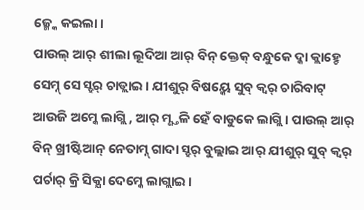ଜ୍ମ୍କେ କଇଲା।
ପାଉଲ୍ ଆର୍ ଶୀଲା ଲୂଦିଆ ଆର୍ ବିନ୍ କ୍ତେକ୍ ବନ୍ଧୁକେ ଦ୍କା କ୍ଲାହ୍ଚେ ସେମ୍ନ୍ ସେ ସ୍ହର୍ ଚାଡ୍ଲାଇ। ଯୀଶୁର୍ ବିଷୟ୍କେ ସୁବ୍ କ୍ବର୍ ଚାରିବାଟ୍ ଆଉଜି ଅମ୍କେ ଲାଗ୍ଲି, ଆର୍ ମ୍ଣ୍ତଳି ହେଁ ବାଡୁକେ ଲାଗ୍ଲି। ପାଉଲ୍ ଆର୍ ବିନ୍ ଖ୍ରୀଷ୍ଟିଆନ୍ ନେତାମ୍ନ୍ ଗାଦା ସ୍ହର୍ ବୁଲ୍ଲାଇ ଆର୍ ଯୀଶୁର୍ ସୁବ୍ କ୍ବର୍ ପର୍ଚାର୍ କ୍ରି ସିକ୍ଯା ଦେମ୍କେ ଲାଗ୍ଲାଇ।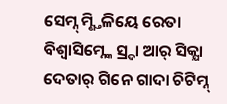ସେମ୍ନ୍ ମ୍ଣ୍ତିଳିୟେ ରେତା ବିଶ୍ବାସିମ୍ନ୍କେ ସ୍ର୍ଦା ଆର୍ ସିକ୍ଯା ଦେତାର୍ ଗିନେ ଗାଦା ଚିଟିମ୍ନ୍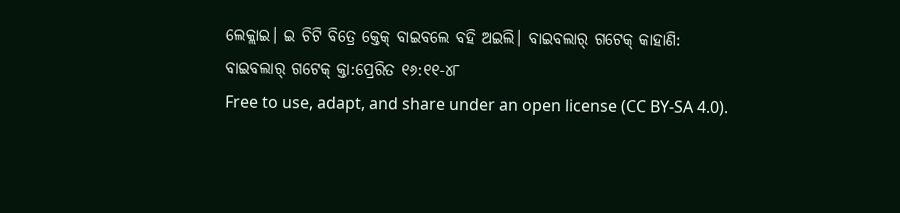ଲେକ୍ଲାଇ। ଇ ଚିଟି ବିତ୍ରେ କ୍ତେକ୍ ବାଇବଲେ ବହି ଅଇଲି। ବାଇବଲାର୍ ଗଟେକ୍ କାହାଣି:
ବାଇବଲାର୍ ଗଟେକ୍ କ୍ତା:ପ୍ରେରିତ ୧୬:୧୧-୪୮
Free to use, adapt, and share under an open license (CC BY-SA 4.0).